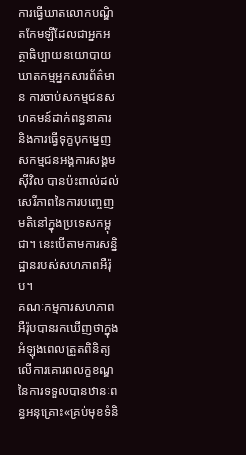ការធ្វើឃាតលោកបណ្ឌិតកែមឡីដែលជាអ្នកអត្ថាធិប្បាយនយោបាយ ឃាតកម្មអ្នកសារព័ត៌មាន ការចាប់សកម្មជនសហគមន៍ដាក់ពន្ធនាគារ និងការធ្វើទុក្ខបុកម្នេញសកម្មជនអង្គការសង្គមស៊ីវិល បានប៉ះពាល់ដល់សេរីភាពនៃការបញ្ចេញមតិនៅក្នុងប្រទេសកម្ពុជា។ នេះបើតាមការសន្និដ្ឋានរបស់សហភាពអឺរ៉ុប។
គណៈកម្មការសហភាពអឺរ៉ុបបានរកឃើញថាក្នុងអំឡុងពេលត្រួតពិនិត្យលើការគោរពលក្ខខណ្ឌនៃការទទួលបានឋានៈពន្ធអនុគ្រោះ«គ្រប់មុខទំនិ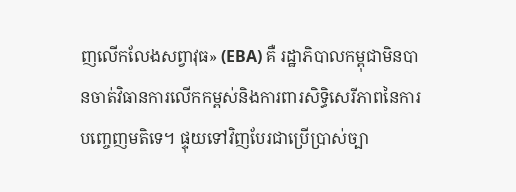ញលើកលែងសព្វាវុធ» (EBA) គឺ រដ្ឋាភិបាលកម្ពុជាមិនបានចាត់វិធានការលើកកម្ពស់និងការពារសិទ្ធិសេរីភាពនៃការបញ្ចេញមតិទេ។ ផ្ទុយទៅវិញបែរជាប្រើប្រាស់ច្បា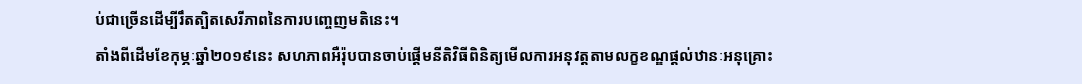ប់ជាច្រើនដើម្បីរឹតត្បិតសេរីភាពនៃការបញ្ចេញមតិនេះ។
តាំងពីដើមខែកុម្ភៈឆ្នាំ២០១៩នេះ សហភាពអឺរ៉ុបបានចាប់ផ្តើមនីតិវិធីពិនិត្យមើលការអនុវត្តតាមលក្ខខណ្ឌផ្តល់ឋានៈអនុគ្រោះ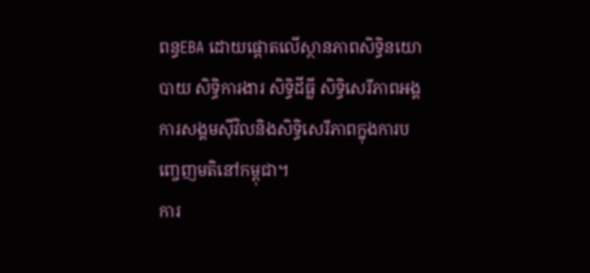ពន្ធEBA ដោយផ្តោតលើស្ថានភាពសិទ្ធិនយោបាយ សិទ្ធិការងារ សិទ្ធិដីធ្លី សិទ្ធិសេរីភាពអង្គការសង្គមស៊ីវិលនិងសិទ្ធិសេរីភាពក្នុងការបញ្ចេញមតិនៅកម្ពុជា។
ការ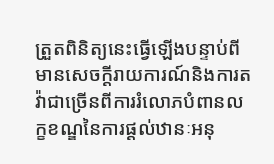ត្រួតពិនិត្យនេះធ្វើឡើងបន្ទាប់ពីមានសេចក្តីរាយការណ៍និងការតវ៉ាជាច្រើនពីការរំលោភបំពានលក្ខខណ្ឌនៃការផ្តល់ឋានៈអនុ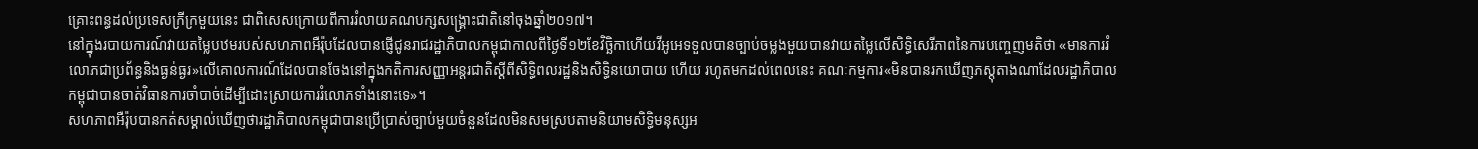គ្រោះពន្ធដល់ប្រទេសក្រីក្រមួយនេះ ជាពិសេសក្រោយពីការរំលាយគណបក្សសង្គ្រោះជាតិនៅចុងឆ្នាំ២០១៧។
នៅក្នុងរបាយការណ៍វាយតម្លៃបឋមរបស់សហភាពអឺរ៉ុបដែលបានផ្ញើជូនរាជរដ្ឋាភិបាលកម្ពុជាកាលពីថ្ងៃទី១២ខែវិច្ឆិកាហើយវីអូអេទទួលបានច្បាប់ចម្លងមួយបានវាយតម្លៃលើសិទ្ធិសេរីភាពនៃការបញ្ចេញមតិថា «មានការរំលោភជាប្រព័ន្ធនិងធ្ងន់ធ្ងរ»លើគោលការណ៍ដែលបានចែងនៅក្នុងកតិការសញ្ញាអន្តរជាតិស្តីពីសិទ្ធិពលរដ្ឋនិងសិទ្ធិនយោបាយ ហើយ រហូតមកដល់ពេលនេះ គណៈកម្មការ«មិនបានរកឃើញភស្តុតាងណាដែលរដ្ឋាភិបាលកម្ពុជាបានចាត់វិធានការចាំបាច់ដើម្បីដោះស្រាយការរំលោភទាំងនោះទេ»។
សហភាពអឺរ៉ុបបានកត់សម្គាល់ឃើញថារដ្ឋាភិបាលកម្ពុជាបានប្រើប្រាស់ច្បាប់មួយចំនួនដែលមិនសមស្របតាមនិយាមសិទ្ធិមនុស្សអ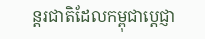ន្តរជាតិដែលកម្ពុជាប្តេជ្ញា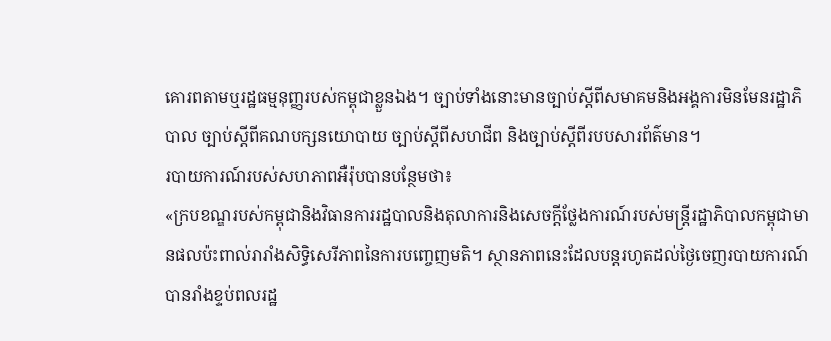គោរពតាមឬរដ្ឋធម្មនុញ្ញរបស់កម្ពុជាខ្លួនឯង។ ច្បាប់ទាំងនោះមានច្បាប់ស្តីពីសមាគមនិងអង្គការមិនមែនរដ្ឋាភិបាល ច្បាប់ស្តីពីគណបក្សនយោបាយ ច្បាប់ស្តីពីសហជីព និងច្បាប់ស្តីពីរបបសារព័ត៌មាន។
របាយការណ៍របស់សហភាពអឺរ៉ុបបានបន្ថែមថា៖
«ក្របខណ្ឌរបស់កម្ពុជានិងវិធានការរដ្ឋបាលនិងតុលាការនិងសេចក្តីថ្លែងការណ៍របស់មន្ត្រីរដ្ឋាភិបាលកម្ពុជាមានផលប៉ះពាល់រារាំងសិទ្ធិសេរីភាពនៃការបញ្ចេញមតិ។ ស្ថានភាពនេះដែលបន្តរហូតដល់ថ្ងៃចេញរបាយការណ៍បានរាំងខ្ទប់ពលរដ្ឋ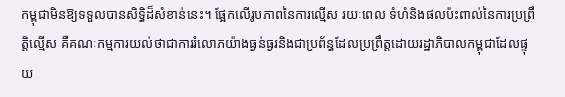កម្ពុជាមិនឱ្យទទួលបានសិទ្ធិដ៏សំខាន់នេះ។ ផ្អែកលើរូបភាពនៃការល្មើស រយៈពេល ទំហំនិងផលប៉ះពាល់នៃការប្រព្រឹត្តិល្មើស គឺគណៈកម្មការយល់ថាជាការរំលោភយ៉ាងធ្ងន់ធ្ងរនិងជាប្រព័ន្ធដែលប្រព្រឹត្តដោយរដ្ឋាភិបាលកម្ពុជាដែលផ្ទុយ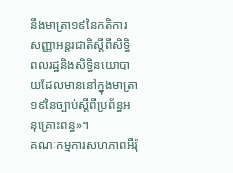នឹងមាត្រា១៩នៃកតិការសញ្ញាអន្តរជាតិស្តីពីសិទ្ធិពលរដ្ឋនិងសិទ្ធិនយោបាយដែលមាននៅក្នុងមាត្រា១៩នៃច្បាប់ស្តីពីប្រព័ន្ធអនុគ្រោះពន្ធ»។
គណៈកម្មការសហភាពអឺរ៉ុ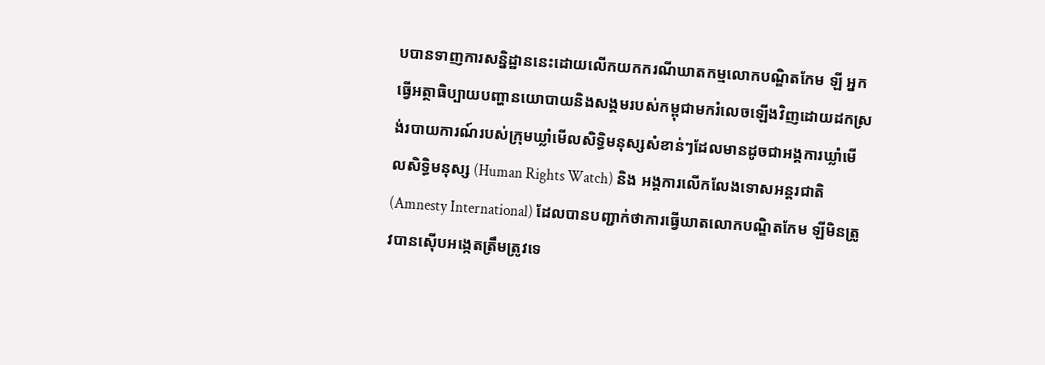បបានទាញការសន្និដ្ឋាននេះដោយលើកយកករណីឃាតកម្មលោកបណ្ឌិតកែម ឡី អ្នកធ្វើអត្ថាធិប្បាយបញ្ហានយោបាយនិងសង្គមរបស់កម្ពុជាមករំលេចឡើងវិញដោយដកស្រង់របាយការណ៍របស់ក្រុមឃ្លាំមើលសិទ្ធិមនុស្សសំខាន់ៗដែលមានដូចជាអង្គការឃ្លាំមើលសិទ្ធិមនុស្ស (Human Rights Watch) និង អង្គការលើកលែងទោសអន្តរជាតិ(Amnesty International) ដែលបានបញ្ជាក់ថាការធ្វើឃាតលោកបណ្ឌិតកែម ឡីមិនត្រូវបានស៊ើបអង្កេតត្រឹមត្រូវទេ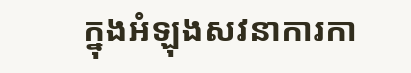ក្នុងអំឡុងសវនាការកា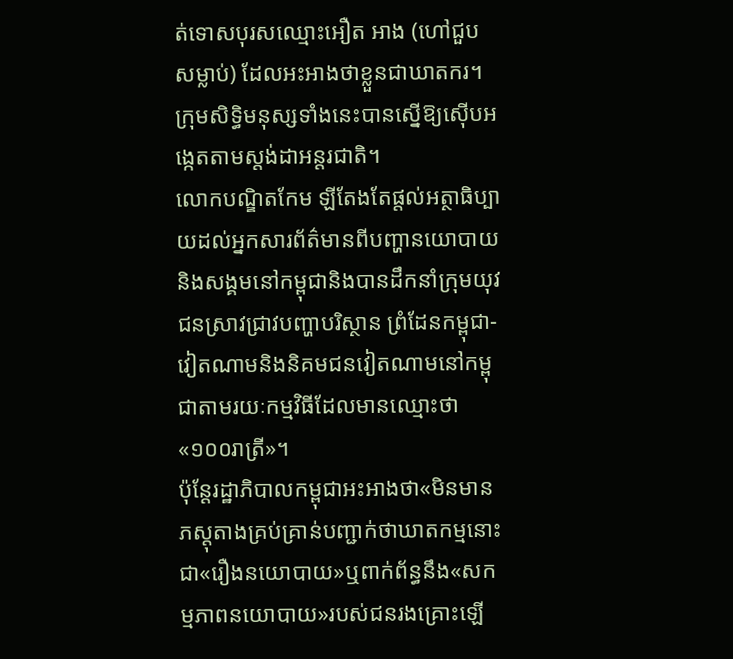ត់ទោសបុរសឈ្មោះអឿត អាង (ហៅជួប សម្លាប់) ដែលអះអាងថាខ្លួនជាឃាតករ។ ក្រុមសិទ្ធិមនុស្សទាំងនេះបានស្នើឱ្យស៊ើបអង្កេតតាមស្តង់ដាអន្តរជាតិ។
លោកបណ្ឌិតកែម ឡីតែងតែផ្តល់អត្ថាធិប្បាយដល់អ្នកសារព័ត៌មានពីបញ្ហានយោបាយនិងសង្គមនៅកម្ពុជានិងបានដឹកនាំក្រុមយុវជនស្រាវជ្រាវបញ្ហាបរិស្ថាន ព្រំដែនកម្ពុជា-វៀតណាមនិងនិគមជនវៀតណាមនៅកម្ពុជាតាមរយៈកម្មវិធីដែលមានឈ្មោះថា«១០០រាត្រី»។
ប៉ុន្តែរដ្ឋាភិបាលកម្ពុជាអះអាងថា«មិនមានភស្តុតាងគ្រប់គ្រាន់បញ្ជាក់ថាឃាតកម្មនោះជា«រឿងនយោបាយ»ឬពាក់ព័ន្ធនឹង«សកម្មភាពនយោបាយ»របស់ជនរងគ្រោះឡើ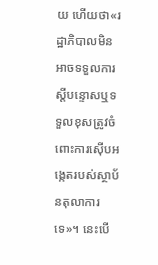យ ហើយថា«រដ្ឋាភិបាលមិនអាចទទួលការស្តីបន្ទោសឬទទួលខុសត្រូវចំពោះការស៊ើបអង្កេតរបស់ស្ថាប័នតុលាការទេ»។ នេះបើ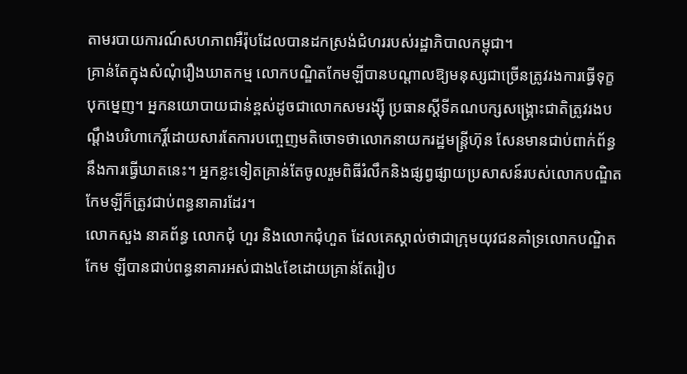តាមរបាយការណ៍សហភាពអឺរ៉ុបដែលបានដកស្រង់ជំហររបស់រដ្ឋាភិបាលកម្ពុជា។
គ្រាន់តែក្នុងសំណុំរឿងឃាតកម្ម លោកបណ្ឌិតកែមឡីបានបណ្តាលឱ្យមនុស្សជាច្រើនត្រូវរងការធ្វើទុក្ខបុកម្នេញ។ អ្នកនយោបាយជាន់ខ្ពស់ដូចជាលោកសមរង្ស៊ី ប្រធានស្តីទីគណបក្សសង្គ្រោះជាតិត្រូវរងបណ្តឹងបរិហាកេរ្តិ៍ដោយសារតែការបញ្ចេញមតិចោទថាលោកនាយករដ្ឋមន្ត្រីហ៊ុន សែនមានជាប់ពាក់ព័ន្ធនឹងការធ្វើឃាតនេះ។ អ្នកខ្លះទៀតគ្រាន់តែចូលរួមពិធីរំលឹកនិងផ្សព្វផ្សាយប្រសាសន៍របស់លោកបណ្ឌិតកែមឡីក៏ត្រូវជាប់ពន្ធនាគារដែរ។
លោកសួង នាគព័ន្ធ លោកជុំ ហួរ និងលោកជុំហួត ដែលគេស្គាល់ថាជាក្រុមយុវជនគាំទ្រលោកបណ្ឌិតកែម ឡីបានជាប់ពន្ធនាគារអស់ជាង៤ខែដោយគ្រាន់តែរៀប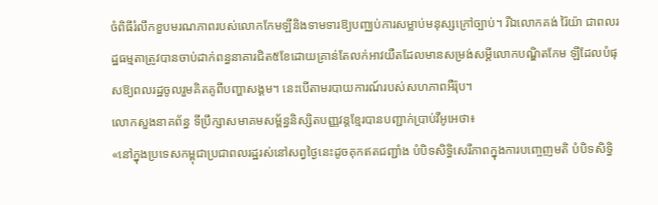ចំពិធីរំលឹកខួបមរណភាពរបស់លោកកែមឡីនិងទាមទារឱ្យបញ្ឈប់ការសម្លាប់មនុស្សក្រៅច្បាប់។ រីឯលោកគង់ រ៉ៃយ៉ា ជាពលរដ្ឋធម្មតាត្រូវបានចាប់ដាក់ពន្ធនាគារជិត៥ខែដោយគ្រាន់តែលក់អាវយឺតដែលមានសម្រង់សម្តីលោកបណ្ឌិតកែម ឡីដែលបំផុសឱ្យពលរដ្ឋចូលរួមគិតគូពីបញ្ហាសង្គម។ នេះបើតាមរបាយការណ៍របស់សហភាពអឺរ៉ុប។
លោកសួងនាគព័ន្ធ ទីប្រឹក្សាសមាគមសម្ព័ន្ធនិស្សិតបញ្ញវន្តខ្មែរបានបញ្ជាក់ប្រាប់វីអូអេថា៖
«នៅក្នុងប្រទេសកម្ពុជាប្រជាពលរដ្ឋរស់នៅសព្វថ្ងៃនេះដូចគុកឥតជញ្ជាំង បំបិទសិទ្ធិសេរីភាពក្នុងការបញ្ចេញមតិ បំបិទសិទ្ធិ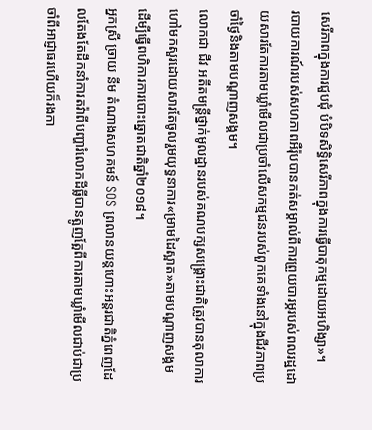សេរីភាពក្នុងការជួបជុំ បំបិទសិទ្ធិសេរីភាពក្នុងការធ្វើបាតុកម្មដោយអហិង្សា»។
របាយការណ៍របស់សហភាពអឺរ៉ុបបានកត់សម្គាល់ពីការព្រួយបារម្ភរបស់ពលរដ្ឋដោយសារតែការតាមឃ្លាំមើលជាប្រចាំលើសកម្មជនរបស់ពួកគេទាំងនៅក្នុងជីវភាពប្រចាំថ្ងៃនិងតាមបណ្តាញសង្គម។
លោកជា ជីវ អតីតមន្ត្រីថ្នាក់មូលដ្ឋានរបស់គណបក្សសង្គ្រោះជាតិត្រូវបានតុលាការហៅមកសួរដោយសារតែចូលរួមយុទ្ធនាការ«ម្រាមដៃស្អាត»តាមបណ្តាញសង្គមដើម្បីធ្វើពហិការការបោះឆ្នោតជាតិឆ្នាំ២០១៨។
អ្នកស្រី ច្រាយ នីម តំណាងសហគមន៍ SOS ព្រលានយន្តហោះអន្តរជាតិភ្នំពេញដែលតែងតែដឹកនាំការតវ៉ាពីបញ្ហារំលោភដីធ្លីបានត្អូញត្អែពីការតាមឃ្លាំមើលជាប់ជាប្រចាំពីអាជ្ញាធរហើយក៏រងកា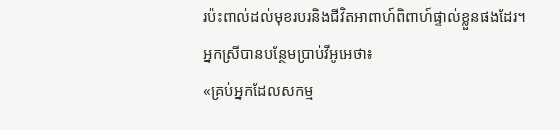រប៉ះពាល់ដល់មុខរបរនិងជីវិតអាពាហ៍ពិពាហ៍ផ្ទាល់ខ្លួនផងដែរ។
អ្នកស្រីបានបន្ថែមប្រាប់វីអូអេថា៖
«គ្រប់អ្នកដែលសកម្ម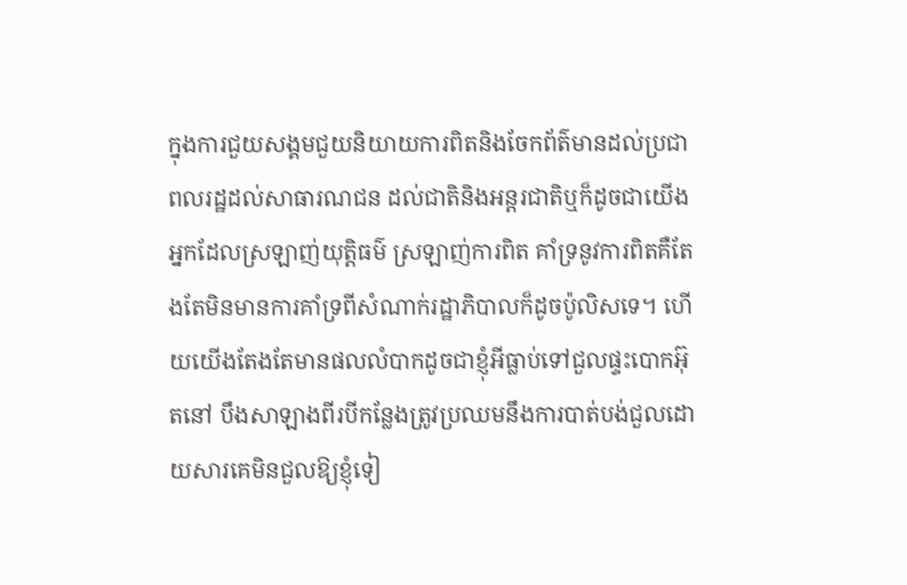ក្នុងការជួយសង្គមជួយនិយាយការពិតនិងចែកព័ត៌មានដល់ប្រជាពលរដ្ឋដល់សាធារណជន ដល់ជាតិនិងអន្តរជាតិឬក៏ដូចជាយើងអ្នកដែលស្រឡាញ់យុត្តិធម៌ ស្រឡាញ់ការពិត គាំទ្រនូវការពិតគឺតែងតែមិនមានការគាំទ្រពីសំណាក់រដ្ឋាភិបាលក៏ដូចប៉ូលិសទេ។ ហើយយើងតែងតែមានផលលំបាកដូចជាខ្ញុំអីធ្លាប់ទៅជួលផ្ទះបោកអ៊ុតនៅ បឹងសាឡាងពីរបីកន្លែងត្រូវប្រឈមនឹងការបាត់បង់ជួលដោយសារគេមិនជួលឱ្យខ្ញុំទៀ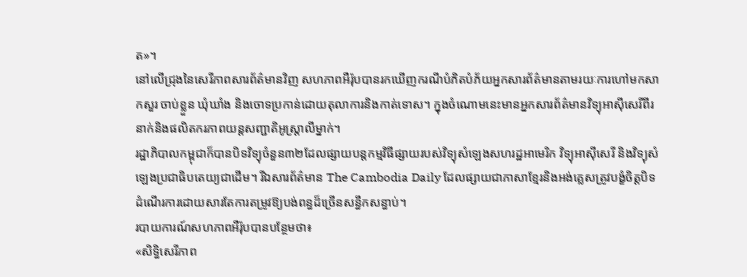ត»។
នៅលើជ្រុងនៃសេរីភាពសារព័ត៌មានវិញ សហភាពអឺរ៉ុបបានរកឃើញករណីបំភិតបំភ័យអ្នកសារព័ត៌មានតាមរយៈការហៅមកសាកសួរ ចាប់ខ្លួន ឃុំឃាំង និងចោទប្រកាន់ដោយតុលាការនិងកាត់ទោស។ ក្នុងចំណោមនេះមានអ្នកសារព័ត៌មានវិទ្យុអាស៊ីសេរីពីរនាក់និងផលិតករភាពយន្តសញ្ជាតិអូស្ត្រាលីម្នាក់។
រដ្ឋាភិបាលកម្ពុជាក៏បានបិទវិទ្យុចំនួន៣២ដែលផ្សាយបន្តកម្មវិធីផ្សាយរបស់វិទ្យុសំឡេងសហរដ្ឋអាមេរិក វិទ្យុអាស៊ីសេរី និងវិទ្យុសំឡេងប្រជាធិបតេយ្យជាដើម។ រីឯសារព័ត៌មាន The Cambodia Daily ដែលផ្សាយជាភាសាខ្មែរនិងអង់គ្លេសត្រូវបង្ខំចិត្តបិទដំណើរការដោយសារតែការតម្រូវឱ្យបង់ពន្ធដ៏ច្រើនសន្ធឹកសន្ធាប់។
របាយការណ៍សហភាពអឺរ៉ុបបានបន្ថែមថា៖
«សិទ្ធិសេរីភាព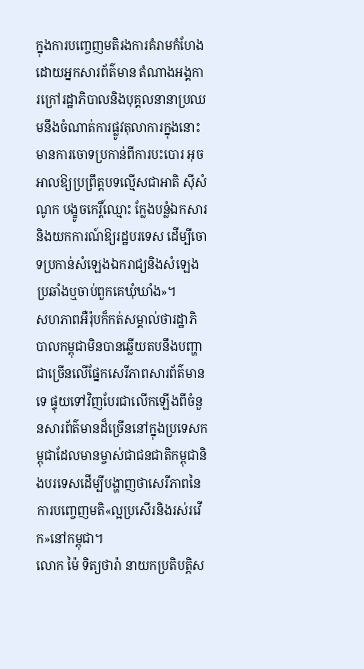ក្នុងការបញ្ចេញមតិរងការគំរាមកំហែង ដោយអ្នកសារព័ត៌មាន តំណាងអង្គការក្រៅរដ្ឋាភិបាលនិងបុគ្គលនានាប្រឈមនឹងចំណាត់ការផ្លូវតុលាការក្នុងនោះមានការចោទប្រកាន់ពីការបះបោរ អុចអាលឱ្យប្រព្រឹត្តបទល្មើសជាអាតិ ស៊ីសំណូក បង្ខូចកេរ្តិ៍ឈ្មោះ ក្លែងបន្លំឯកសារនិងយកការណ៍ឱ្យរដ្ឋបរទេស ដើម្បីចោទប្រកាន់សំឡេងឯករាជ្យនិងសំឡេងប្រឆាំងឬចាប់ពួកគេឃុំឃាំង»។
សហភាពអឺរ៉ុបក៏កត់សម្គាល់ថារដ្ឋាភិបាលកម្ពុជាមិនបានឆ្លើយតបនឹងបញ្ហាជាច្រើនលើផ្នែកសេរីភាពសារព័ត៌មានទេ ផ្ទុយទៅវិញបែរជាលើកឡើងពីចំនួនសារព័ត៌មានដ៏ច្រើននៅក្នុងប្រទេសកម្ពុជាដែលមានម្ចាស់ជាជនជាតិកម្ពុជានិងបរទេសដើម្បីបង្ហាញថាសេរីភាពនៃការបញ្ចេញមតិ«ល្អប្រសើរនិងរស់រវើក»នៅកម្ពុជា។
លោក ម៉ៃ ទិត្យថារ៉ា នាយកប្រតិបត្តិស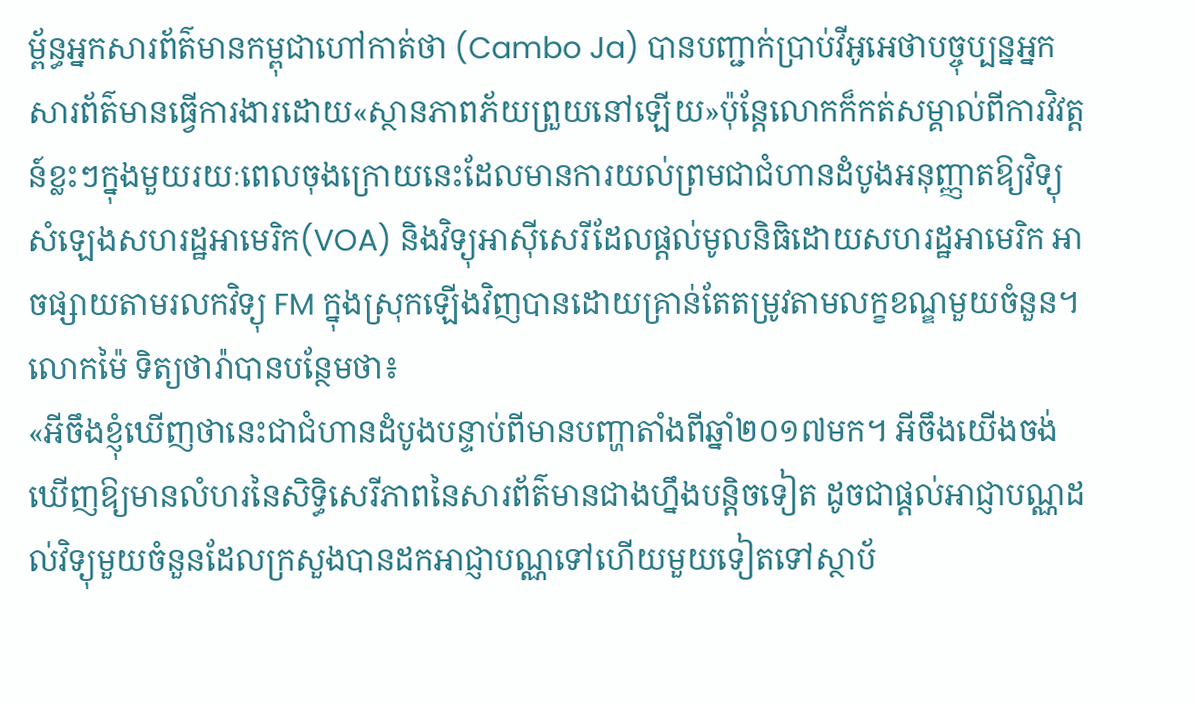ម្ព័ន្ធអ្នកសារព័ត៌មានកម្ពុជាហៅកាត់ថា (Cambo Ja) បានបញ្ជាក់ប្រាប់វីអូអេថាបច្ចុប្បន្នអ្នកសារព័ត៌មានធ្វើការងារដោយ«ស្ថានភាពភ័យព្រួយនៅឡើយ»ប៉ុន្តែលោកក៏កត់សម្គាល់ពីការវិវត្តន៍ខ្លះៗក្នុងមួយរយៈពេលចុងក្រោយនេះដែលមានការយល់ព្រមជាជំហានដំបូងអនុញ្ញាតឱ្យវិទ្យុសំឡេងសហរដ្ឋអាមេរិក(VOA) និងវិទ្យុអាស៊ីសេរីដែលផ្តល់មូលនិធិដោយសហរដ្ឋអាមេរិក អាចផ្សាយតាមរលកវិទ្យុ FM ក្នុងស្រុកឡើងវិញបានដោយគ្រាន់តែតម្រូវតាមលក្ខខណ្ឌមួយចំនួន។
លោកម៉ៃ ទិត្យថារ៉ាបានបន្ថែមថា៖
«អីចឹងខ្ញុំឃើញថានេះជាជំហានដំបូងបន្ទាប់ពីមានបញ្ហាតាំងពីឆ្នាំ២០១៧មក។ អីចឹងយើងចង់ឃើញឱ្យមានលំហរនៃសិទ្ធិសេរីភាពនៃសារព័ត៌មានជាងហ្នឹងបន្តិចទៀត ដូចជាផ្តល់អាជ្ញាបណ្ណដល់វិទ្យុមួយចំនួនដែលក្រសួងបានដកអាជ្ញាបណ្ណទៅហើយមួយទៀតទៅស្ថាប័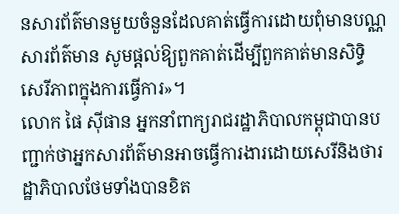នសារព័ត៌មានមួយចំនួនដែលគាត់ធ្វើការដោយពុំមានបណ្ណសារព័ត៌មាន សូមផ្តល់ឱ្យពួកគាត់ដើម្បីពួកគាត់មានសិទ្ធិសេរីភាពក្នុងការធ្វើការ»។
លោក ផៃ ស៊ីផាន អ្នកនាំពាក្យរាជរដ្ឋាភិបាលកម្ពុជាបានបញ្ជាក់ថាអ្នកសារព័ត៌មានអាចធ្វើការងារដោយសេរីនិងថារដ្ឋាភិបាលថែមទាំងបានខិត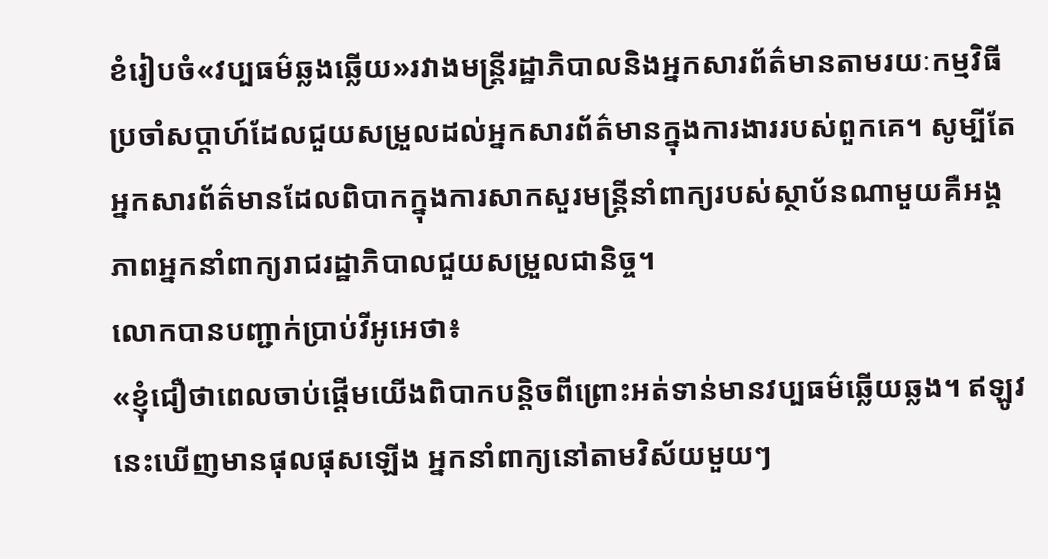ខំរៀបចំ«វប្បធម៌ឆ្លងឆ្លើយ»រវាងមន្ត្រីរដ្ឋាភិបាលនិងអ្នកសារព័ត៌មានតាមរយៈកម្មវិធីប្រចាំសប្តាហ៍ដែលជួយសម្រួលដល់អ្នកសារព័ត៌មានក្នុងការងាររបស់ពួកគេ។ សូម្បីតែអ្នកសារព័ត៌មានដែលពិបាកក្នុងការសាកសួរមន្ត្រីនាំពាក្យរបស់ស្ថាប័នណាមួយគឺអង្គភាពអ្នកនាំពាក្យរាជរដ្ឋាភិបាលជួយសម្រួលជានិច្ច។
លោកបានបញ្ជាក់ប្រាប់វីអូអេថា៖
«ខ្ញុំជឿថាពេលចាប់ផ្តើមយើងពិបាកបន្តិចពីព្រោះអត់ទាន់មានវប្បធម៌ឆ្លើយឆ្លង។ ឥឡូវនេះឃើញមានផុលផុសឡើង អ្នកនាំពាក្យនៅតាមវិស័យមួយៗ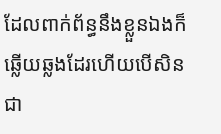ដែលពាក់ព័ន្ធនឹងខ្លួនឯងក៏ឆ្លើយឆ្លងដែរហើយបើសិនជា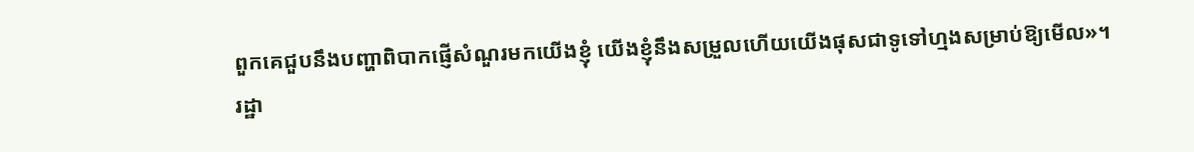ពួកគេជួបនឹងបញ្ហាពិបាកផ្ញើសំណួរមកយើងខ្ញុំ យើងខ្ញុំនឹងសម្រួលហើយយើងផុសជាទូទៅហ្មងសម្រាប់ឱ្យមើល»។
រដ្ឋា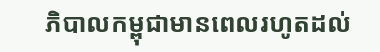ភិបាលកម្ពុជាមានពេលរហូតដល់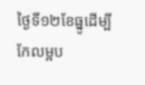ថ្ងៃទី១២ខែធ្នូដើម្បីកែលម្អប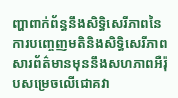ញ្ហាពាក់ព័ន្ធនឹងសិទ្ធិសេរីភាពនៃការបញ្ចេញមតិនិងសិទ្ធិសេរីភាពសារព័ត៌មានមុននឹងសហភាពអឺរ៉ុបសម្រេចលើជោគវា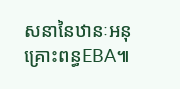សនានៃឋានៈអនុគ្រោះពន្ធEBA៕